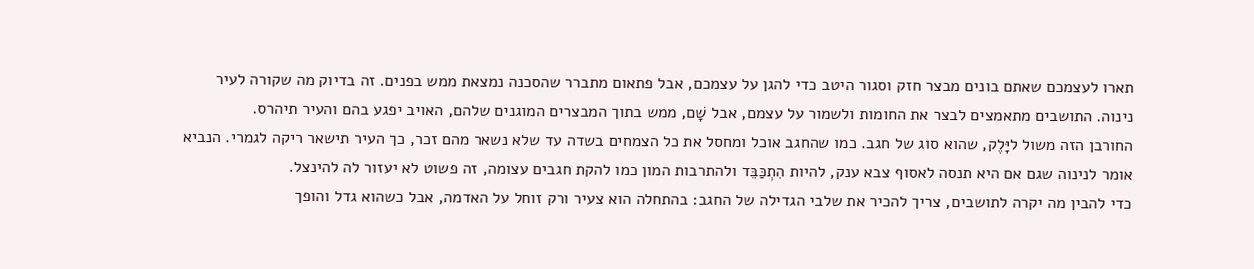תארו לעצמכם שאתם בונים מבצר חזק וסגור היטב כדי להגן על עצמכם, אבל פתאום מתברר שהסכנה נמצאת ממש בפנים. זה בדיוק מה שקורה לעיר נינוה. התושבים מתאמצים לבצר את החומות ולשמור על עצמם, אבל שָׁם, ממש בתוך המבצרים המוגנים שלהם, האויב יפגע בהם והעיר תיהרס.
החורבן הזה משול ליָּלֶק, שהוא סוג של חגב. כמו שהחגב אוכל ומחסל את כל הצמחים בשדה עד שלא נשאר מהם זכר, כך העיר תישאר ריקה לגמרי. הנביא אומר לנינוה שגם אם היא תנסה לאסוף צבא ענק, להיות הִתְכַּבֵּד ולהתרבות המון כמו להקת חגבים עצומה, זה פשוט לא יעזור לה להינצל.
כדי להבין מה יקרה לתושבים, צריך להכיר את שלבי הגדילה של החגב: בהתחלה הוא צעיר ורק זוחל על האדמה, אבל כשהוא גדל והופך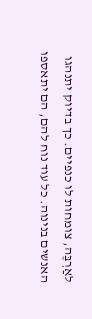לאַרְבֶּה, צומחות לו כנפיים. כך בדיוק יתנהגו האנשים בנינוה. כל עוד נוח להם, הם יתאספו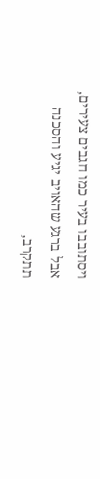ויסתובבו בעיר כמו חגבים צעירים, אבל ברגע שהאויב יגיע והסכנה תתקרב,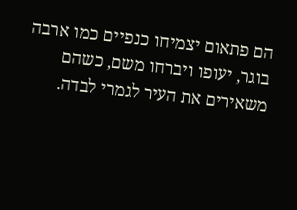הם פתאום יצמיחו כנפיים כמו ארבה בוגר, יעופו ויברחו משם, כשהם משאירים את העיר לגמרי לבדה.